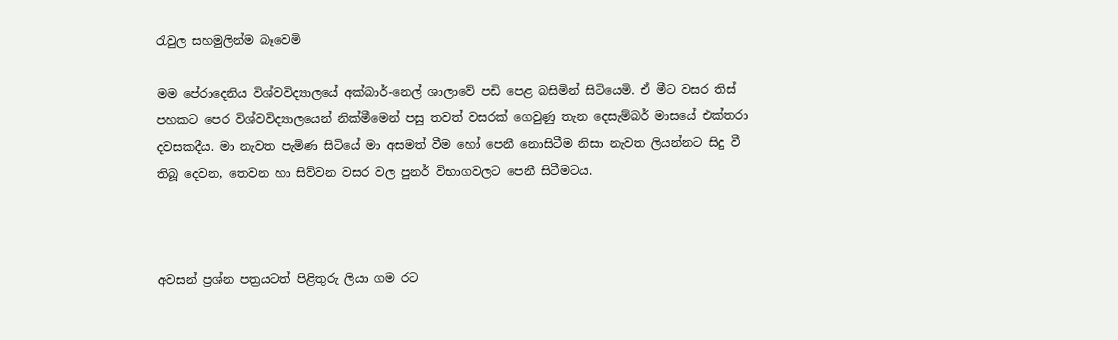රැවුල සහමුලින්ම බෑවෙමි

මම පේරාදෙනිය විශ්වවිද්‍යාලයේ අක්බාර්-නෙල් ශාලාවේ පඩි පෙළ බසිමින් සිටියෙමි. ඒ මීට වසර තිස් පහකට පෙර විශ්වවිද්‍යාලයෙන් නික්මීමෙන් පසු තවත් වසරක් ගෙවුණු තැන දෙසැම්බර් මාසයේ එක්තරා දවසකදීය. මා නැවත පැමිණ සිටියේ මා අසමත් වීම හෝ පෙනී නොසිටීම නිසා නැවත ලියන්නට සිදු වී තිබූ දෙවන, තෙවන හා සිව්වන වසර වල පුනර් විභාගවලට පෙනී සිටීමටය.



අවසන් ප්‍රශ්න පත්‍රයටත් පිළිතුරු ලියා ගම රට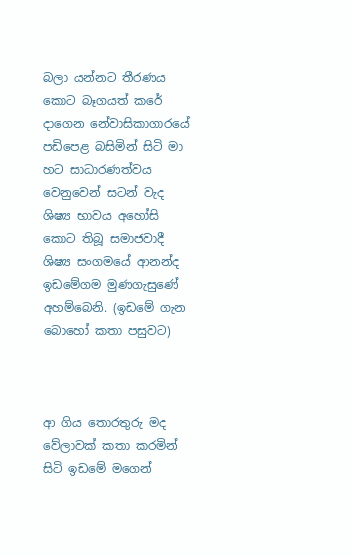බලා යන්නට තීරණය කොට බෑගයත් කරේ දාගෙන නේවාසිකාගාරයේ පඩිපෙළ බසිමින් සිටි මා හට සාධාරණත්වය වෙනුවෙන් සටන් වැද ශිෂ්‍ය භාවය අහෝසි කොට තිබූ සමාජවාදී ශිෂ්‍ය සංගමයේ ආනන්ද ඉඩමේගම මුණගැසුණේ අහම්බෙනි. (ඉඩමේ ගැන බොහෝ කතා පසුවට)



ආ ගිය තොරතුරු මද වේලාවක් කතා කරමින් සිටි ඉඩමේ මගෙන්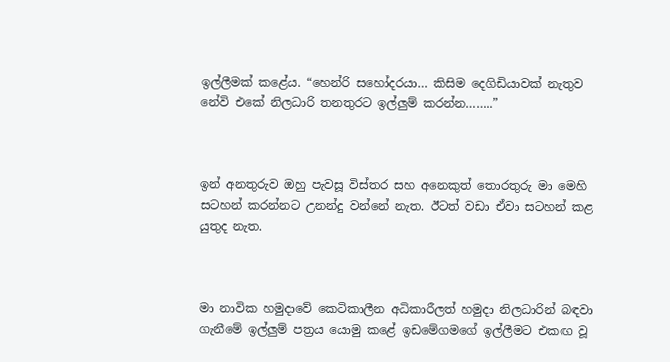ඉල්ලීමක් කළේය. “හෙන්රි සහෝදරයා… කිසිම දෙගිඩියාවක් නැතුව නේවි එකේ නිලධාරි තනතුරට ඉල්ලුම් කරන්න……..”



ඉන් අනතුරුව ඔහු පැවසූ විස්තර සහ අනෙකුත් තොරතුරු මා මෙහි සටහන් කරන්නට උනන්දු වන්නේ නැත. ඊටත් වඩා ඒවා සටහන් කළ යුතුද නැත.



මා නාවික හමුදාවේ කෙටිකාලීන අධිකාරීලත් හමුදා නිලධාරින් බඳවා ගැනීමේ ඉල්ලුම් පත්‍රය යොමු කළේ ඉඩමේගමගේ ඉල්ලීමට එකඟ වූ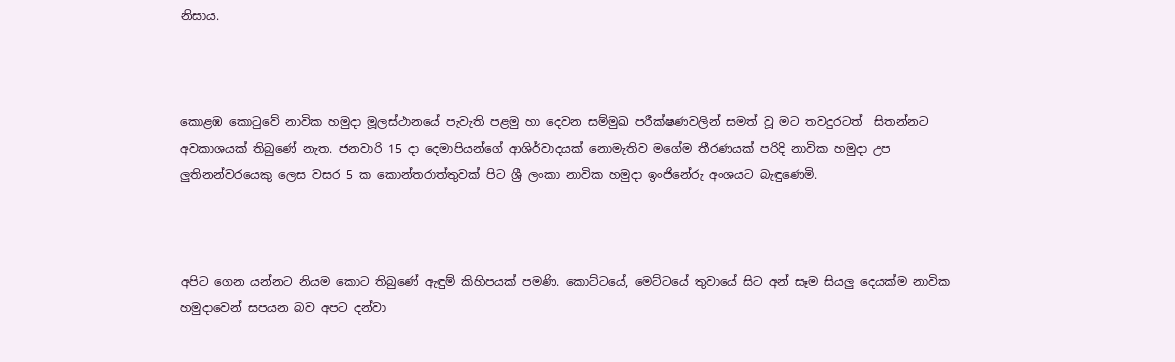නිසාය.



කොළඹ කොටුවේ නාවික හමුදා මූලස්ථානයේ පැවැති පළමු හා දෙවන සම්මුඛ පරීක්ෂණවලින් සමත් වූ මට තවදුරටත්  සිතන්නට අවකාශයක් තිබුණේ නැත. ජනවාරි 15 දා දෙමාපියන්ගේ ආශිර්වාදයක් නොමැතිව මගේම තීරණයක් පරිදි නාවික හමුදා උප ලුතිනන්වරයෙකු ලෙස වසර 5 ක කොන්තරාත්තුවක් පිට ශ්‍රී ලංකා නාවික හමුදා ඉංජිනේරු අංශයට බැඳුණෙමි.



අපිට ගෙන යන්නට නියම කොට තිබුණේ ඇඳුම් කිහිපයක් පමණි. කොට්ටයේ, මෙට්ටයේ තුවායේ සිට අන් සෑම සියලු දෙයක්ම නාවික හමුදාවෙන් සපයන බව අපට දන්වා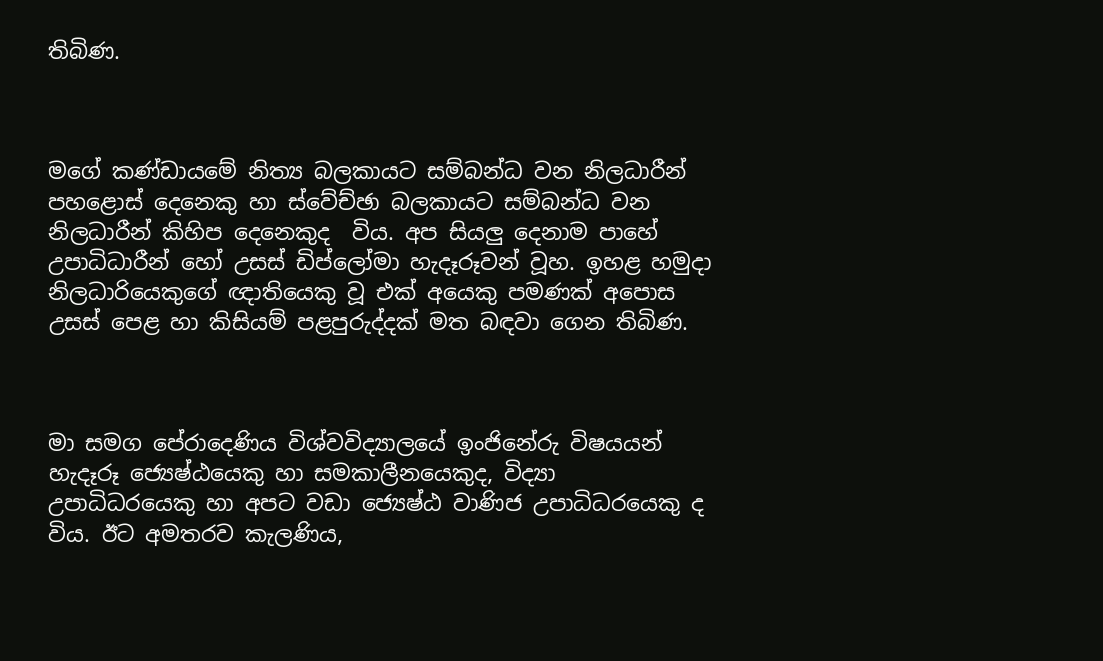තිබිණ.



මගේ කණ්ඩායමේ නිත්‍ය බලකායට සම්බන්ධ වන නිලධාරීන් පහළොස් දෙනෙකු හා ස්වේච්ඡා බලකායට සම්බන්ධ වන නිලධාරීන් කිහිප දෙනෙකුද  විය. අප සියලු දෙනාම පාහේ උපාධිධාරීන් හෝ උසස් ඩිප්ලෝමා හැදෑරූවන් වූහ. ඉහළ හමුදා නිලධාරියෙකුගේ ඥාතියෙකු වූ එක් අයෙකු පමණක් අපොස උසස් පෙළ හා කිසියම් පළපුරුද්දක් මත බඳවා ගෙන තිබිණ.



මා සමග පේරාදෙණිය විශ්වවිද්‍යාලයේ ඉංජිනේරු විෂයයන් හැදෑරූ ජ්‍යෙෂ්ඨයෙකු හා සමකාලීනයෙකුද, විද්‍යා උපාධිධරයෙකු හා අපට වඩා ජ්‍යෙෂ්ඨ වාණිජ උපාධිධරයෙකු ද විය. ඊට අමතරව කැලණිය,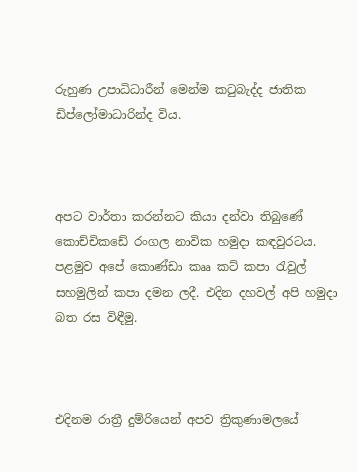රුහුණ උපාධිධාරීන් මෙන්ම කටුබැද්ද ජාතික ඩිප්ලෝමාධාරින්ද විය.



අපට වාර්තා කරන්නට කියා දන්වා තිබුණේ කොච්චිකඩේ රංගල නාවික හමුදා කඳවුරටය. පළමුව අපේ කොණ්ඩා කෲ කට් කපා රැවුල් සහමුලින් කපා දමන ලදී. එදින දහවල් අපි හමුදා බත රස විඳීමු.



එදිනම රාත්‍රී දුම්රියෙන් අපව ත්‍රිකුණාමලයේ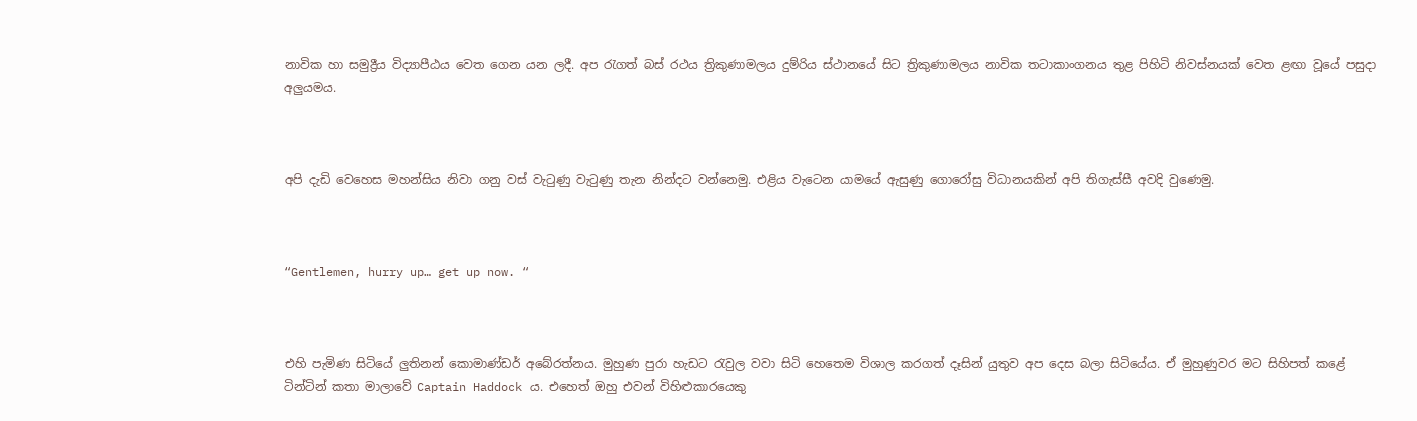නාවික හා සමුද්‍රීය විද්‍යාපීඨය වෙත ගෙන යන ලදී. අප රැගත් බස් රථය ත්‍රිකුණාමලය දුම්රිය ස්ථානයේ සිට ත්‍රිකුණාමලය නාවික තටාකාංගනය තුළ පිහිටි නිවස්නයක් වෙත ළඟා වූයේ පසුදා අලුයමය.



අපි දැඩි වෙහෙස මහන්සිය නිවා ගනු වස් වැටුණු වැටුණු තැන නින්දට වන්නෙමු. එළිය වැටෙන යාමයේ ඇසුණු ගොරෝසු විධානයකින් අපි තිගැස්සී අවදි වුණෙමු.



“Gentlemen, hurry up… get up now. “



එහි පැමිණ සිටියේ ලුතිනන් කොමාණ්ඩර් අබේරත්නය. මුහුණ පුරා හැඩට රැවුල වවා සිටි හෙතෙම විශාල කරගත් දෑසින් යුතුව අප දෙස බලා සිටියේය. ඒ මුහුණුවර මට සිහිපත් කළේ ටින්ටින් කතා මාලාවේ Captain Haddock ය. එහෙත් ඔහු එවන් විහිළුකාරයෙකු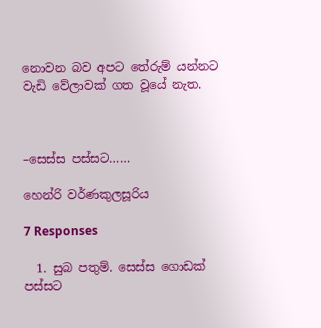නොවන බව අපට තේරුම් යන්නට වැඩි වේලාවක් ගත වූයේ නැත.



–සෙස්ස පස්සට……

හෙන්රි වර්ණකුලසූරිය

7 Responses

  1. සුබ පතුම්. සෙස්ස ගොඩක් පස්සට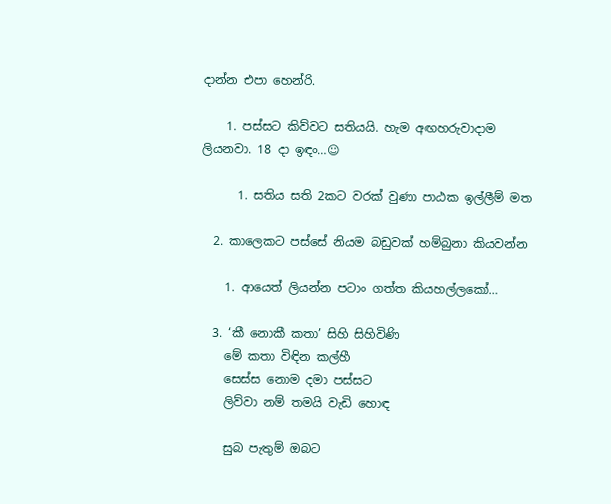දාන්න එපා හෙන්රි.

    1. පස්සට කිව්වට සතියයි. හැම අඟහරුවාදාම ලියනවා. 18 දා ඉඳං…☺

      1. සතිය සති 2කට වරක් වුණා පාඨක ඉල්ලීම් මත

  2. කාලෙකට පස්සේ නියම බඩුවක් හම්බුනා කියවන්න

    1. ආයෙත් ලියන්න පටාං ගත්ත කියහල්ලකෝ…

  3. ‘කී නොකී කතා’ සිහි සිහිවිණි
    මේ කතා විඳින කල්හී
    සෙස්ස නොම දමා පස්සට
    ලිව්වා නම් තමයි වැඩි හොඳ

    සුබ පැතුම් ඔබට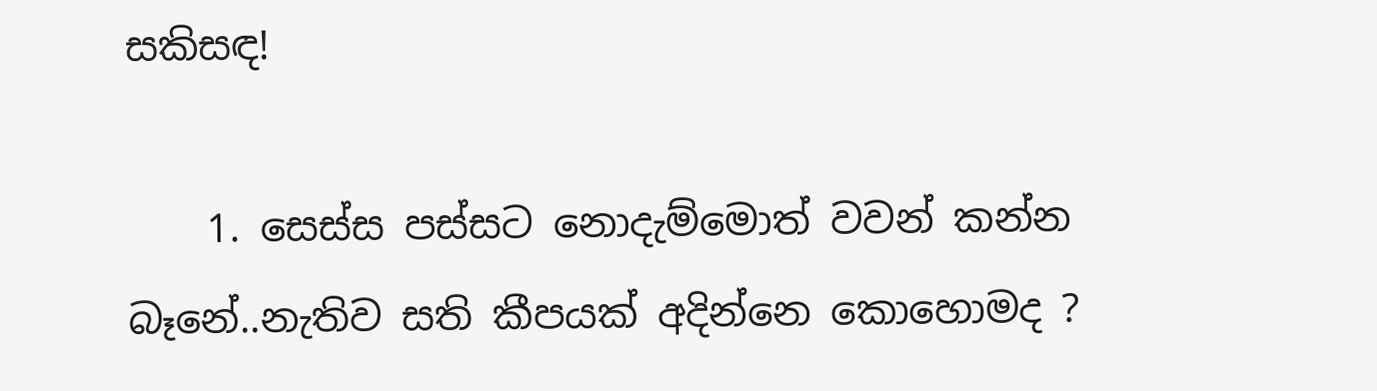සකිසඳ!

    1. සෙස්ස පස්සට ‌නොදැම්මොත් වවන් කන්න බෑනේ..නැතිව සති කීපයක් අදින්‌නෙ ‌කොහොමද ?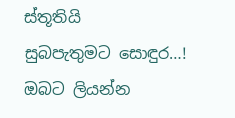ස්තූතියි සුබපැතුමට ‌සොඳුර…! ඔබට ලියන්න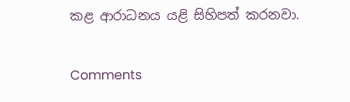කළ ආරාධනය යළි සිහිපත් කරනවා.

Comments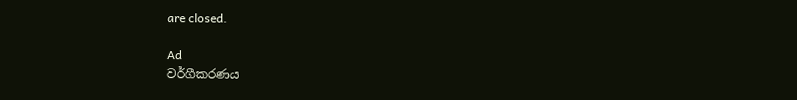are closed.

Ad
වර්ගීකරණය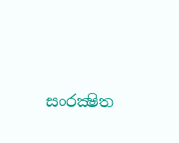සංරක්‍ෂිත